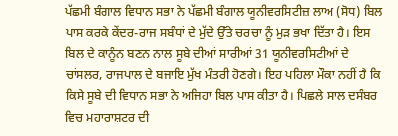ਪੱਛਮੀ ਬੰਗਾਲ ਵਿਧਾਨ ਸਭਾ ਨੇ ਪੱਛਮੀ ਬੰਗਾਲ ਯੂਨੀਵਰਸਿਟੀਜ਼ ਲਾਅ (ਸੋਧ) ਬਿਲ ਪਾਸ ਕਰਕੇ ਕੇਂਦਰ-ਰਾਜ ਸਬੰਧਾਂ ਦੇ ਮੁੱਦੇ ਉੱਤੇ ਚਰਚਾ ਨੂੰ ਮੁੜ ਭਖਾ ਦਿੱਤਾ ਹੈ। ਇਸ ਬਿਲ ਦੇ ਕਾਨੂੰਨ ਬਣਨ ਨਾਲ ਸੂਬੇ ਦੀਆਂ ਸਾਰੀਆਂ 31 ਯੂਨੀਵਰਸਿਟੀਆਂ ਦੇ ਚਾਂਸਲਰ, ਰਾਜਪਾਲ ਦੇ ਬਜਾਇ ਮੁੱਖ ਮੰਤਰੀ ਹੋਣਗੇ। ਇਹ ਪਹਿਲਾ ਮੌਕਾ ਨਹੀਂ ਹੈ ਕਿ ਕਿਸੇ ਸੂਬੇ ਦੀ ਵਿਧਾਨ ਸਭਾ ਨੇ ਅਜਿਹਾ ਬਿਲ ਪਾਸ ਕੀਤਾ ਹੈ। ਪਿਛਲੇ ਸਾਲ ਦਸੰਬਰ ਵਿਚ ਮਹਾਰਾਸ਼ਟਰ ਦੀ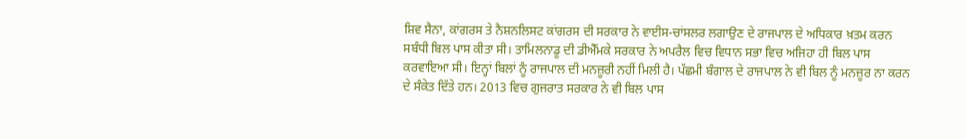ਸ਼ਿਵ ਸੈਨਾ, ਕਾਂਗਰਸ ਤੇ ਨੈਸ਼ਨਲਿਸਟ ਕਾਂਗਰਸ ਦੀ ਸਰਕਾਰ ਨੇ ਵਾਈਸ-ਚਾਂਸਲਰ ਲਗਾਉਣ ਦੇ ਰਾਜਪਾਲ ਦੇ ਅਧਿਕਾਰ ਖ਼ਤਮ ਕਰਨ ਸਬੰਧੀ ਬਿਲ ਪਾਸ ਕੀਤਾ ਸੀ। ਤਾਮਿਲਨਾਡੂ ਦੀ ਡੀਐੱਮਕੇ ਸਰਕਾਰ ਨੇ ਅਪਰੈਲ ਵਿਚ ਵਿਧਾਨ ਸਭਾ ਵਿਚ ਅਜਿਹਾ ਹੀ ਬਿਲ ਪਾਸ ਕਰਵਾਇਆ ਸੀ। ਇਨ੍ਹਾਂ ਬਿਲਾਂ ਨੂੰ ਰਾਜਪਾਲ ਦੀ ਮਨਜ਼ੂਰੀ ਨਹੀਂ ਮਿਲੀ ਹੈ। ਪੱਛਮੀ ਬੰਗਾਲ ਦੇ ਰਾਜਪਾਲ ਨੇ ਵੀ ਬਿਲ ਨੂੰ ਮਨਜ਼ੂਰ ਨਾ ਕਰਨ ਦੇ ਸੰਕੇਤ ਦਿੱਤੇ ਹਨ। 2013 ਵਿਚ ਗੁਜਰਾਤ ਸਰਕਾਰ ਨੇ ਵੀ ਬਿਲ ਪਾਸ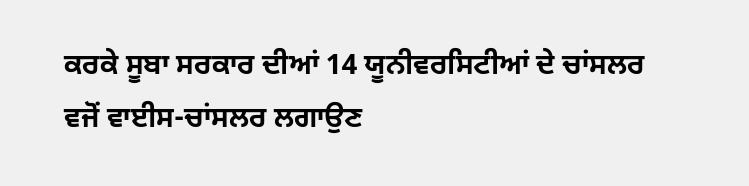ਕਰਕੇ ਸੂਬਾ ਸਰਕਾਰ ਦੀਆਂ 14 ਯੂਨੀਵਰਸਿਟੀਆਂ ਦੇ ਚਾਂਸਲਰ ਵਜੋਂ ਵਾਈਸ-ਚਾਂਸਲਰ ਲਗਾਉਣ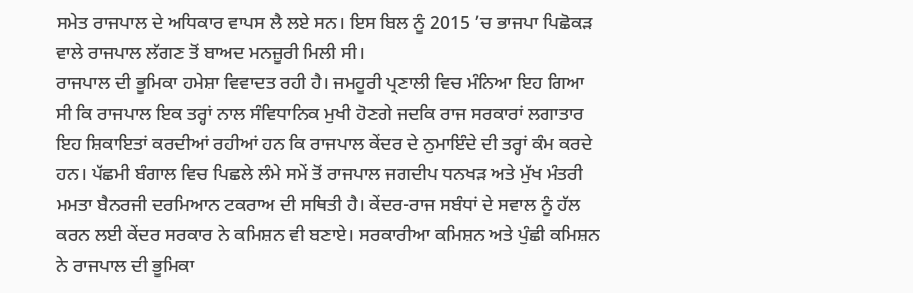ਸਮੇਤ ਰਾਜਪਾਲ ਦੇ ਅਧਿਕਾਰ ਵਾਪਸ ਲੈ ਲਏ ਸਨ। ਇਸ ਬਿਲ ਨੂੰ 2015 ’ਚ ਭਾਜਪਾ ਪਿਛੋਕੜ ਵਾਲੇ ਰਾਜਪਾਲ ਲੱਗਣ ਤੋਂ ਬਾਅਦ ਮਨਜ਼ੂਰੀ ਮਿਲੀ ਸੀ।
ਰਾਜਪਾਲ ਦੀ ਭੂਮਿਕਾ ਹਮੇਸ਼ਾ ਵਿਵਾਦਤ ਰਹੀ ਹੈ। ਜਮਹੂਰੀ ਪ੍ਰਣਾਲੀ ਵਿਚ ਮੰਨਿਆ ਇਹ ਗਿਆ ਸੀ ਕਿ ਰਾਜਪਾਲ ਇਕ ਤਰ੍ਹਾਂ ਨਾਲ ਸੰਵਿਧਾਨਿਕ ਮੁਖੀ ਹੋਣਗੇ ਜਦਕਿ ਰਾਜ ਸਰਕਾਰਾਂ ਲਗਾਤਾਰ ਇਹ ਸ਼ਿਕਾਇਤਾਂ ਕਰਦੀਆਂ ਰਹੀਆਂ ਹਨ ਕਿ ਰਾਜਪਾਲ ਕੇਂਦਰ ਦੇ ਨੁਮਾਇੰਦੇ ਦੀ ਤਰ੍ਹਾਂ ਕੰਮ ਕਰਦੇ ਹਨ। ਪੱਛਮੀ ਬੰਗਾਲ ਵਿਚ ਪਿਛਲੇ ਲੰਮੇ ਸਮੇਂ ਤੋਂ ਰਾਜਪਾਲ ਜਗਦੀਪ ਧਨਖੜ ਅਤੇ ਮੁੱਖ ਮੰਤਰੀ ਮਮਤਾ ਬੈਨਰਜੀ ਦਰਮਿਆਨ ਟਕਰਾਅ ਦੀ ਸਥਿਤੀ ਹੈ। ਕੇਂਦਰ-ਰਾਜ ਸਬੰਧਾਂ ਦੇ ਸਵਾਲ ਨੂੰ ਹੱਲ ਕਰਨ ਲਈ ਕੇਂਦਰ ਸਰਕਾਰ ਨੇ ਕਮਿਸ਼ਨ ਵੀ ਬਣਾਏ। ਸਰਕਾਰੀਆ ਕਮਿਸ਼ਨ ਅਤੇ ਪੁੰਛੀ ਕਮਿਸ਼ਨ ਨੇ ਰਾਜਪਾਲ ਦੀ ਭੂਮਿਕਾ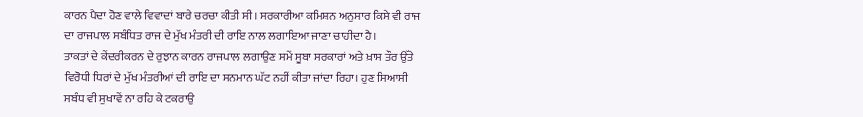ਕਾਰਨ ਪੈਦਾ ਹੋਣ ਵਾਲੇ ਵਿਵਾਦਾਂ ਬਾਰੇ ਚਰਚਾ ਕੀਤੀ ਸੀ। ਸਰਕਾਰੀਆ ਕਮਿਸ਼ਨ ਅਨੁਸਾਰ ਕਿਸੇ ਵੀ ਰਾਜ ਦਾ ਰਾਜਪਾਲ ਸਬੰਧਿਤ ਰਾਜ ਦੇ ਮੁੱਖ ਮੰਤਰੀ ਦੀ ਰਾਇ ਨਾਲ ਲਗਾਇਆ ਜਾਣਾ ਚਾਹੀਦਾ ਹੈ।
ਤਾਕਤਾਂ ਦੇ ਕੇਂਦਰੀਕਰਨ ਦੇ ਰੁਝਾਨ ਕਾਰਨ ਰਾਜਪਾਲ ਲਗਾਉਣ ਸਮੇਂ ਸੂਬਾ ਸਰਕਾਰਾਂ ਅਤੇ ਖ਼ਾਸ ਤੌਰ ਉੱਤੇ ਵਿਰੋਧੀ ਧਿਰਾਂ ਦੇ ਮੁੱਖ ਮੰਤਰੀਆਂ ਦੀ ਰਾਇ ਦਾ ਸਨਮਾਨ ਘੱਟ ਨਹੀਂ ਕੀਤਾ ਜਾਂਦਾ ਰਿਹਾ। ਹੁਣ ਸਿਆਸੀ ਸਬੰਧ ਵੀ ਸੁਖਾਵੇਂ ਨਾ ਰਹਿ ਕੇ ਟਕਰਾਉ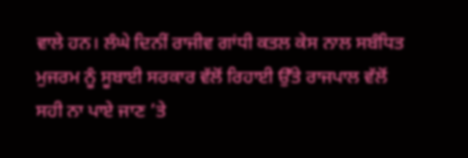ਵਾਲੇ ਹਨ। ਲੰਘੇ ਦਿਨੀਂ ਰਾਜੀਵ ਗਾਂਧੀ ਕਤਲ ਕੇਸ ਨਾਲ ਸਬੰਧਿਤ ਮੁਜਰਮ ਨੂੰ ਸੂਬਾਈ ਸਰਕਾਰ ਵੱਲੋਂ ਰਿਹਾਈ ਉੱਤੇ ਰਾਜਪਾਲ ਵੱਲੋਂ ਸਹੀ ਨਾ ਪਾਏ ਜਾਣ ’ਤੇ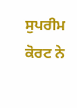ਸੁਪਰੀਮ ਕੋਰਟ ਨੇ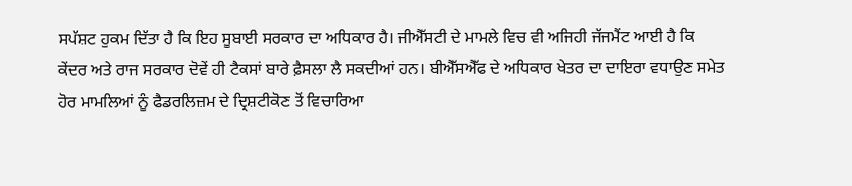ਸਪੱਸ਼ਟ ਹੁਕਮ ਦਿੱਤਾ ਹੈ ਕਿ ਇਹ ਸੂਬਾਈ ਸਰਕਾਰ ਦਾ ਅਧਿਕਾਰ ਹੈ। ਜੀਐੱਸਟੀ ਦੇ ਮਾਮਲੇ ਵਿਚ ਵੀ ਅਜਿਹੀ ਜੱਜਮੈਂਟ ਆਈ ਹੈ ਕਿ ਕੇਂਦਰ ਅਤੇ ਰਾਜ ਸਰਕਾਰ ਦੋਵੇਂ ਹੀ ਟੈਕਸਾਂ ਬਾਰੇ ਫ਼ੈਸਲਾ ਲੈ ਸਕਦੀਆਂ ਹਨ। ਬੀਐੱਸਐੱਫ ਦੇ ਅਧਿਕਾਰ ਖੇਤਰ ਦਾ ਦਾਇਰਾ ਵਧਾਉਣ ਸਮੇਤ ਹੋਰ ਮਾਮਲਿਆਂ ਨੂੰ ਫੈਡਰਲਿਜ਼ਮ ਦੇ ਦ੍ਰਿਸ਼ਟੀਕੋਣ ਤੋਂ ਵਿਚਾਰਿਆ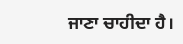ਜਾਣਾ ਚਾਹੀਦਾ ਹੈ।